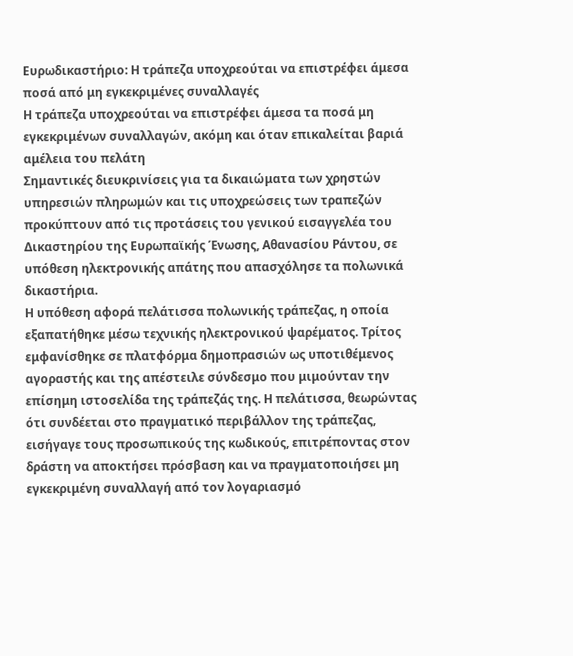Ευρωδικαστήριο: Η τράπεζα υποχρεούται να επιστρέφει άμεσα ποσά από μη εγκεκριμένες συναλλαγές
Η τράπεζα υποχρεούται να επιστρέφει άμεσα τα ποσά μη εγκεκριμένων συναλλαγών, ακόμη και όταν επικαλείται βαριά αμέλεια του πελάτη
Σημαντικές διευκρινίσεις για τα δικαιώματα των χρηστών υπηρεσιών πληρωμών και τις υποχρεώσεις των τραπεζών προκύπτουν από τις προτάσεις του γενικού εισαγγελέα του Δικαστηρίου της Ευρωπαϊκής Ένωσης, Αθανασίου Ράντου, σε υπόθεση ηλεκτρονικής απάτης που απασχόλησε τα πολωνικά δικαστήρια.
Η υπόθεση αφορά πελάτισσα πολωνικής τράπεζας, η οποία εξαπατήθηκε μέσω τεχνικής ηλεκτρονικού ψαρέματος. Τρίτος εμφανίσθηκε σε πλατφόρμα δημοπρασιών ως υποτιθέμενος αγοραστής και της απέστειλε σύνδεσμο που μιμούνταν την επίσημη ιστοσελίδα της τράπεζάς της. Η πελάτισσα, θεωρώντας ότι συνδέεται στο πραγματικό περιβάλλον της τράπεζας, εισήγαγε τους προσωπικούς της κωδικούς, επιτρέποντας στον δράστη να αποκτήσει πρόσβαση και να πραγματοποιήσει μη εγκεκριμένη συναλλαγή από τον λογαριασμό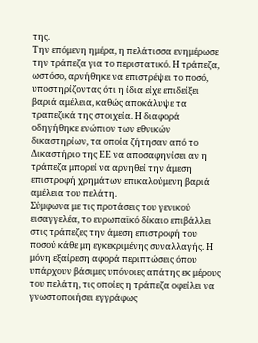της.
Την επόμενη ημέρα, η πελάτισσα ενημέρωσε την τράπεζα για το περιστατικό. Η τράπεζα, ωστόσο, αρνήθηκε να επιστρέψει το ποσό, υποστηρίζοντας ότι η ίδια είχε επιδείξει βαριά αμέλεια, καθώς αποκάλυψε τα τραπεζικά της στοιχεία. Η διαφορά οδηγήθηκε ενώπιον των εθνικών δικαστηρίων, τα οποία ζήτησαν από το Δικαστήριο της ΕΕ να αποσαφηνίσει αν η τράπεζα μπορεί να αρνηθεί την άμεση επιστροφή χρημάτων επικαλούμενη βαριά αμέλεια του πελάτη.
Σύμφωνα με τις προτάσεις του γενικού εισαγγελέα, το ευρωπαϊκό δίκαιο επιβάλλει στις τράπεζες την άμεση επιστροφή του ποσού κάθε μη εγκεκριμένης συναλλαγής. Η μόνη εξαίρεση αφορά περιπτώσεις όπου υπάρχουν βάσιμες υπόνοιες απάτης εκ μέρους του πελάτη, τις οποίες η τράπεζα οφείλει να γνωστοποιήσει εγγράφως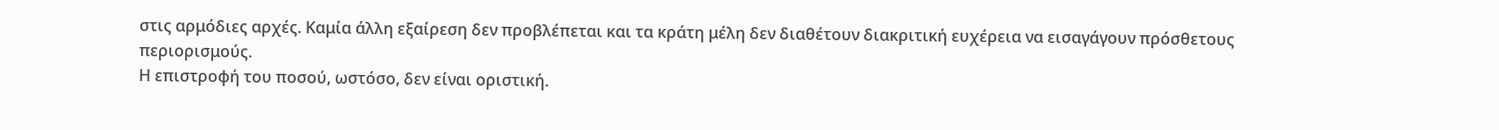στις αρμόδιες αρχές. Καμία άλλη εξαίρεση δεν προβλέπεται και τα κράτη μέλη δεν διαθέτουν διακριτική ευχέρεια να εισαγάγουν πρόσθετους περιορισμούς.
Η επιστροφή του ποσού, ωστόσο, δεν είναι οριστική.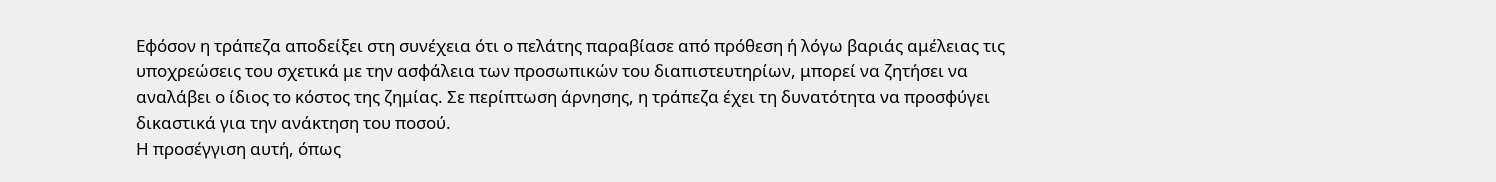Εφόσον η τράπεζα αποδείξει στη συνέχεια ότι ο πελάτης παραβίασε από πρόθεση ή λόγω βαριάς αμέλειας τις υποχρεώσεις του σχετικά με την ασφάλεια των προσωπικών του διαπιστευτηρίων, μπορεί να ζητήσει να αναλάβει ο ίδιος το κόστος της ζημίας. Σε περίπτωση άρνησης, η τράπεζα έχει τη δυνατότητα να προσφύγει δικαστικά για την ανάκτηση του ποσού.
Η προσέγγιση αυτή, όπως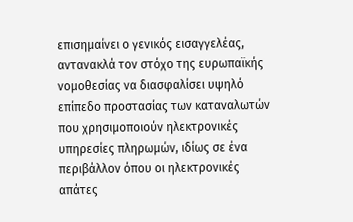επισημαίνει ο γενικός εισαγγελέας, αντανακλά τον στόχο της ευρωπαϊκής νομοθεσίας να διασφαλίσει υψηλό επίπεδο προστασίας των καταναλωτών που χρησιμοποιούν ηλεκτρονικές υπηρεσίες πληρωμών, ιδίως σε ένα περιβάλλον όπου οι ηλεκτρονικές απάτες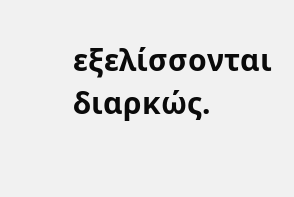εξελίσσονται διαρκώς.